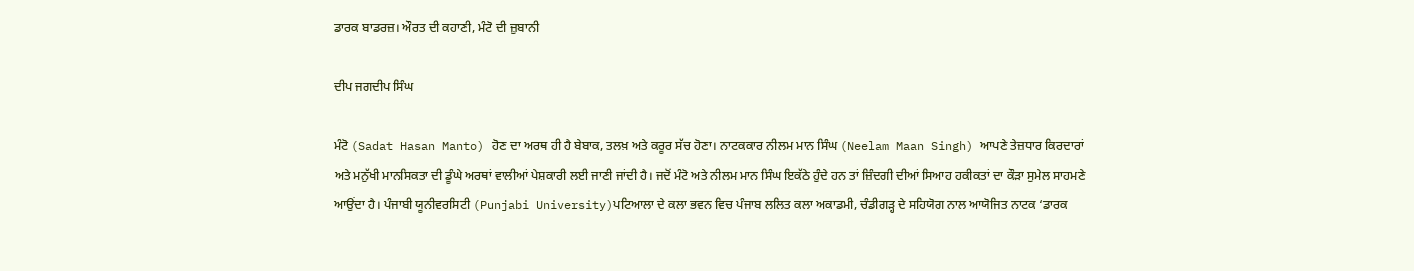ਡਾਰਕ ਬਾਡਰਜ਼। ਔਰਤ ਦੀ ਕਹਾਣੀ, ਮੰਟੋ ਦੀ ਜ਼ੁਬਾਨੀ

ਦੀਪ ਜਗਦੀਪ ਸਿੰਘ

ਮੰਟੋ (Sadat Hasan Manto) ਹੋਣ ਦਾ ਅਰਥ ਹੀ ਹੈ ਬੇਬਾਕ, ਤਲਖ਼ ਅਤੇ ਕਰੂਰ ਸੱਚ ਹੋਣਾ। ਨਾਟਕਕਾਰ ਨੀਲਮ ਮਾਨ ਸਿੰਘ (Neelam Maan Singh) ਆਪਣੇ ਤੇਜ਼ਧਾਰ ਕਿਰਦਾਰਾਂ ਅਤੇ ਮਨੁੱਖੀ ਮਾਨਸਿਕਤਾ ਦੀ ਡੂੰਘੇ ਅਰਥਾਂ ਵਾਲੀਆਂ ਪੇਸ਼ਕਾਰੀ ਲਈ ਜਾਣੀ ਜਾਂਦੀ ਹੈ। ਜਦੋਂ ਮੰਟੋ ਅਤੇ ਨੀਲਮ ਮਾਨ ਸਿੰਘ ਇਕੱਠੇ ਹੁੰਦੇ ਹਨ ਤਾਂ ਜ਼ਿੰਦਗੀ ਦੀਆਂ ਸਿਆਹ ਹਕੀਕਤਾਂ ਦਾ ਕੌੜਾ ਸੁਮੇਲ ਸਾਹਮਣੇ ਆਉਂਦਾ ਹੈ। ਪੰਜਾਬੀ ਯੂਨੀਵਰਸਿਟੀ (Punjabi University)ਪਟਿਆਲਾ ਦੇ ਕਲਾ ਭਵਨ ਵਿਚ ਪੰਜਾਬ ਲਲਿਤ ਕਲਾ ਅਕਾਡਮੀ, ਚੰਡੀਗੜ੍ਹ ਦੇ ਸਹਿਯੋਗ ਨਾਲ ਆਯੋਜਿਤ ਨਾਟਕ ‘ਡਾਰਕ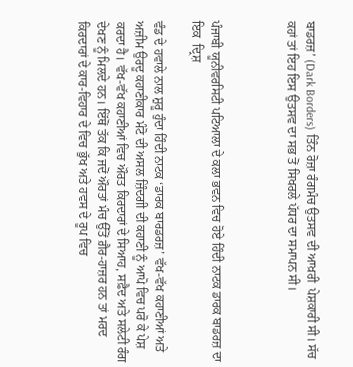ਬਾਡਰਜ਼’ (Dark Borders) ਤਿੰਨ ਰੋਜ਼ਾ ਰੰਗਮੰਚ ਉਤਸਵ ਦੀ ਆਖ਼ਰੀ  ਪੇਸ਼ਕਾਰੀ ਸੀ। ਸੱਚ ਕਹਾਂ ਤਾਂ ਇਹ ਇਸ ਉਤਸਵ ਦਾ ਸਭ ਤੋਂ ਸਿਖਰਲੇ ਪੱਧਰ ਦਾ ਸਮਾਪਨ ਸੀ।



ਪੰਜਾਬੀ ਯੂਨੀਵਰਸਿਟੀ ਪਟਿਆਲਾ ਦੇ ਕਲਾ ਭਵਨ ਵਿਚ ਹੋਏ ਹਿੰਦੀ ਨਾਟਕ ਡਾਰਕ ਬਾਡਰਜ਼ ਦਾ ਇਕ  ਦ੍ਰਿਸ਼

ਵੰਡ ਦੇ ਹਵਾਲੇ ਨਾਲ ਸ਼ੁਰੂ ਹੁੰਦਾ ਹਿੰਦੀ ਨਾਟਕ ‘ਡਾਰਕ ਬਾਰਡਰਜ਼’ ਵੱਖ-ਵੱਖ ਕਹਾਣੀਆਂ ਅਤੇ ਅਜ਼ੀਮ ਉਰਦੂ ਕਹਾਣੀਕਾਰ ਮੰਟੋ ਦੀ ਅਸਲ ਜ਼ਿੰਦਗੀ ਦੀ ਕਹਾਣੀ ਨੂੰ ਆਪੋ ਵਿਚ ਪਰੋ ਕੇ ਪੇਸ਼ ਕਰਦਾ ਹੈ। ਵੱਖ-ਵੱਖ ਕਹਾਣੀਆਂ ਵਿਚ ਔਰਤ ਕਿਰਦਾਰਾਂ ਦੇ ਸਿਆਹ, ਸਫ਼ੈਦ ਅਤੇ ਸਲੇਟੀ ਰੰਗ ਦੇਖਣ ਨੂੰ ਮਿਲਦੇ ਹਨ। ਇੱਥੋਂ ਤੱਕ ਕਿ ਜਦੋਂ ਔਰਤਾਂ ਮੰਚ ਉੱਤੋਂ ਗ਼ੈਰ-ਹਾਜ਼ਰ ਹਨ ਤਾਂ ਮਰਦ ਕਿਰਦਾਰਾਂ ਦੇ ਕਾਰ-ਵਿਹਾਰ ਦੇ ਵਿਚ ਭੁੱਖ ਅਤੇ ਹਵਸ ਦੇ ਰੂਪ ਵਿਚ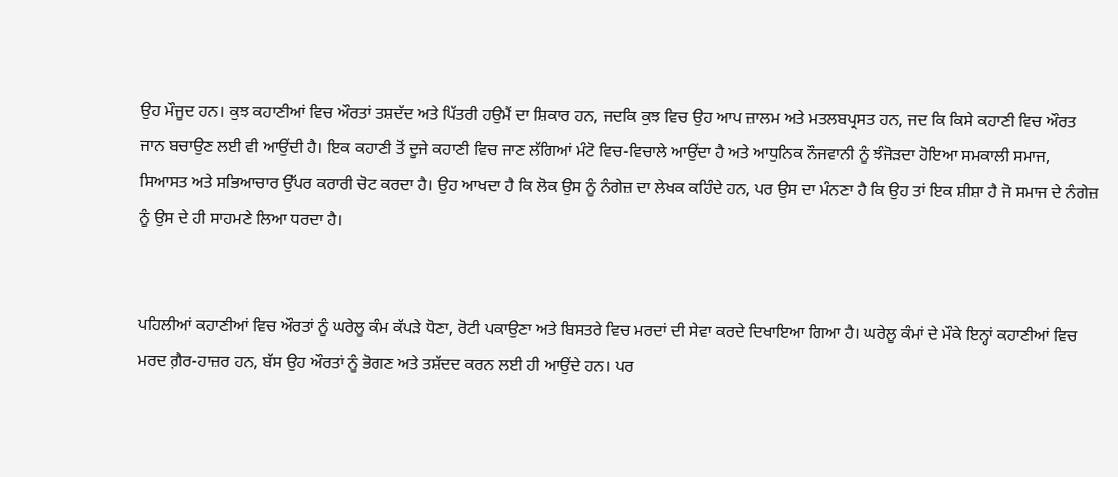ਉਹ ਮੌਜੂਦ ਹਨ। ਕੁਝ ਕਹਾਣੀਆਂ ਵਿਚ ਔਰਤਾਂ ਤਸ਼ਦੱਦ ਅਤੇ ਪਿੱਤਰੀ ਹਉਮੈਂ ਦਾ ਸ਼ਿਕਾਰ ਹਨ, ਜਦਕਿ ਕੁਝ ਵਿਚ ਉਹ ਆਪ ਜ਼ਾਲਮ ਅਤੇ ਮਤਲਬਪ੍ਰਸਤ ਹਨ, ਜਦ ਕਿ ਕਿਸੇ ਕਹਾਣੀ ਵਿਚ ਔਰਤ ਜਾਨ ਬਚਾਉਣ ਲਈ ਵੀ ਆਉਂਦੀ ਹੈ। ਇਕ ਕਹਾਣੀ ਤੋਂ ਦੂਜੇ ਕਹਾਣੀ ਵਿਚ ਜਾਣ ਲੱਗਿਆਂ ਮੰਟੋ ਵਿਚ-ਵਿਚਾਲੇ ਆਉਂਦਾ ਹੈ ਅਤੇ ਆਧੁਨਿਕ ਨੌਜਵਾਨੀ ਨੂੰ ਝੰਜੋੜਦਾ ਹੋਇਆ ਸਮਕਾਲੀ ਸਮਾਜ, ਸਿਆਸਤ ਅਤੇ ਸਭਿਆਚਾਰ ਉੱਪਰ ਕਰਾਰੀ ਚੋਟ ਕਰਦਾ ਹੈ। ਉਹ ਆਖਦਾ ਹੈ ਕਿ ਲੋਕ ਉਸ ਨੂੰ ਨੰਗੇਜ਼ ਦਾ ਲੇਖਕ ਕਹਿੰਦੇ ਹਨ, ਪਰ ਉਸ ਦਾ ਮੰਨਣਾ ਹੈ ਕਿ ਉਹ ਤਾਂ ਇਕ ਸ਼ੀਸ਼ਾ ਹੈ ਜੋ ਸਮਾਜ ਦੇ ਨੰਗੇਜ਼ ਨੂੰ ਉਸ ਦੇ ਹੀ ਸਾਹਮਣੇ ਲਿਆ ਧਰਦਾ ਹੈ।


ਪਹਿਲੀਆਂ ਕਹਾਣੀਆਂ ਵਿਚ ਔਰਤਾਂ ਨੂੰ ਘਰੇਲੂ ਕੰਮ ਕੱਪੜੇ ਧੋਣਾ, ਰੋਟੀ ਪਕਾਉਣਾ ਅਤੇ ਬਿਸਤਰੇ ਵਿਚ ਮਰਦਾਂ ਦੀ ਸੇਵਾ ਕਰਦੇ ਦਿਖਾਇਆ ਗਿਆ ਹੈ। ਘਰੇਲੂ ਕੰਮਾਂ ਦੇ ਮੌਕੇ ਇਨ੍ਹਾਂ ਕਹਾਣੀਆਂ ਵਿਚ ਮਰਦ ਗ਼ੈਰ-ਹਾਜ਼ਰ ਹਨ, ਬੱਸ ਉਹ ਔਰਤਾਂ ਨੂੰ ਭੋਗਣ ਅਤੇ ਤਸ਼ੱਦਦ ਕਰਨ ਲਈ ਹੀ ਆਉਂਦੇ ਹਨ। ਪਰ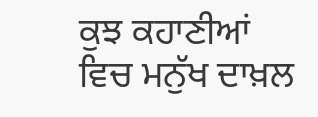ਕੁਝ ਕਹਾਣੀਆਂ ਵਿਚ ਮਨੁੱਖ ਦਾਖ਼ਲ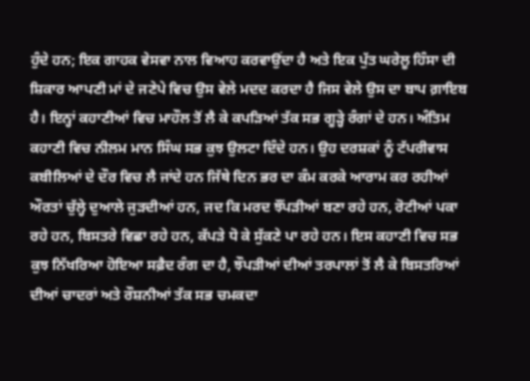ਹੁੰਦੇ ਹਨ; ਇਕ ਗਾਹਕ ਵੇਸਵਾ ਨਾਲ ਵਿਆਹ ਕਰਵਾਉਂਦਾ ਹੈ ਅਤੇ ਇਕ ਪੁੱਤ ਘਰੇਲੂ ਹਿੰਸਾ ਦੀ ਸ਼ਿਕਾਰ ਆਪਣੀ ਮਾਂ ਦੇ ਜਣੇਪੇ ਵਿਚ ਉਸ ਵੇਲੇ ਮਦਦ ਕਰਦਾ ਹੈ ਜਿਸ ਵੇਲੇ ਉਸ ਦਾ ਬਾਪ ਗ਼ਾਇਬ ਹੈ। ਇਨ੍ਹਾਂ ਕਹਾਣੀਆਂ ਵਿਚ ਮਾਹੌਲ ਤੋਂ ਲੈ ਕੇ ਕਪੜਿਆਂ ਤੱਕ ਸਭ ਗੂੜ੍ਹੇ ਰੰਗਾਂ ਦੇ ਹਨ। ਅੰਤਿਮ ਕਹਾਣੀ ਵਿਚ ਨੀਲਮ ਮਾਨ ਸਿੰਘ ਸਭ ਕੁਝ ਉਲਟਾ ਦਿੰਦੇ ਹਨ। ਉਹ ਦਰਸ਼ਕਾਂ ਨੂੰ ਟੱਪਰੀਵਾਸ ਕਬੀਲਿਆਂ ਦੇ ਦੌਰ ਵਿਚ ਲੈ ਜਾਂਦੇ ਹਨ ਜਿੱਥੇ ਦਿਨ ਭਰ ਦਾ ਕੰਮ ਕਰਕੇ ਆਰਾਮ ਕਰ ਰਹੀਆਂ ਔਰਤਾਂ ਚੁੱਲ੍ਹੇ ਦੁਆਲੇ ਜੁੜਦੀਆਂ ਹਨ, ਜਦ ਕਿ ਮਰਦ ਝੌਂਪੜੀਆਂ ਬਣਾ ਰਹੇ ਹਨ, ਰੋਟੀਆਂ ਪਕਾ ਰਹੇ ਹਨ, ਬਿਸਤਰੇ ਵਿਛਾ ਰਹੇ ਹਨ, ਕੱਪੜੇ ਧੋ ਕੇ ਸੁੱਕਣੇ ਪਾ ਰਹੇ ਹਨ। ਇਸ ਕਹਾਣੀ ਵਿਚ ਸਭ ਕੁਝ ਨਿੱਖਰਿਆ ਹੋਇਆ ਸਫ਼ੈਦ ਰੰਗ ਦਾ ਹੈ, ਝੌਪੜੀਆਂ ਦੀਆਂ ਤਰਪਾਲਾਂ ਤੋਂ ਲੈ ਕੇ ਬਿਸਤਰਿਆਂ ਦੀਆਂ ਚਾਦਰਾਂ ਅਤੇ ਰੌਸ਼ਨੀਆਂ ਤੱਕ ਸਭ ਚਮਕਦਾ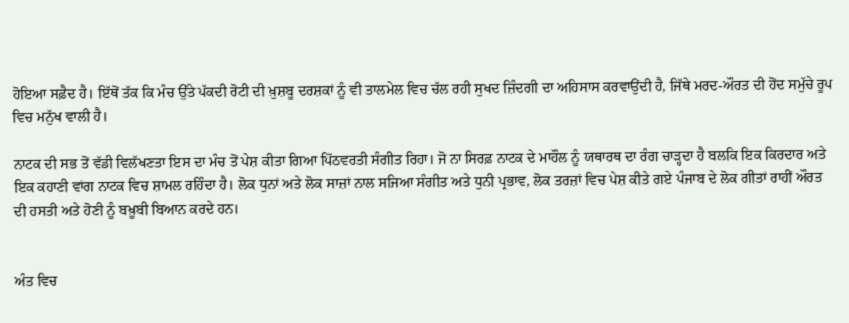ਹੋਇਆ ਸਫ਼ੈਦ ਹੈ। ਇੱਥੋਂ ਤੱਕ ਕਿ ਮੰਚ ਉੱਤੇ ਪੱਕਦੀ ਰੋਟੀ ਦੀ ਖ਼ੁਸ਼ਬੂ ਦਰਸ਼ਕਾਂ ਨੂੰ ਵੀ ਤਾਲਮੇਲ ਵਿਚ ਚੱਲ ਰਹੀ ਸੁਖਦ ਜ਼ਿੰਦਗੀ ਦਾ ਅਹਿਸਾਸ ਕਰਵਾਉਂਦੀ ਹੈ, ਜਿੱਥੇ ਮਰਦ-ਔਰਤ ਦੀ ਹੋਂਦ ਸਮੁੱਚੇ ਰੂਪ ਵਿਚ ਮਨੁੱਖ ਵਾਲੀ ਹੈ।

ਨਾਟਕ ਦੀ ਸਭ ਤੋਂ ਵੱਡੀ ਵਿਲੱਖਣਤਾ ਇਸ ਦਾ ਮੰਚ ਤੋਂ ਪੇਸ਼ ਕੀਤਾ ਗਿਆ ਪਿੱਠਵਰਤੀ ਸੰਗੀਤ ਰਿਹਾ। ਜੋ ਨਾ ਸਿਰਫ਼ ਨਾਟਕ ਦੇ ਮਾਹੌਲ ਨੂੰ ਯਥਾਰਥ ਦਾ ਰੰਗ ਚਾੜ੍ਹਦਾ ਹੈ ਬਲਕਿ ਇਕ ਕਿਰਦਾਰ ਅਤੇ ਇਕ ਕਹਾਣੀ ਵਾਂਗ ਨਾਟਕ ਵਿਚ ਸ਼ਾਮਲ ਰਹਿੰਦਾ ਹੈ। ਲੋਕ ਧੁਨਾਂ ਅਤੇ ਲੋਕ ਸਾਜ਼ਾਂ ਨਾਲ ਸਜਿਆ ਸੰਗੀਤ ਅਤੇ ਧੁਨੀ ਪ੍ਰਭਾਵ, ਲੋਕ ਤਰਜ਼ਾਂ ਵਿਚ ਪੇਸ਼ ਕੀਤੇ ਗਏ ਪੰਜਾਬ ਦੇ ਲੋਕ ਗੀਤਾਂ ਰਾਹੀਂ ਔਰਤ ਦੀ ਹਸਤੀ ਅਤੇ ਹੋਣੀ ਨੂੰ ਬਖ਼ੂਬੀ ਬਿਆਨ ਕਰਦੇ ਹਨ।


ਅੰਤ ਵਿਚ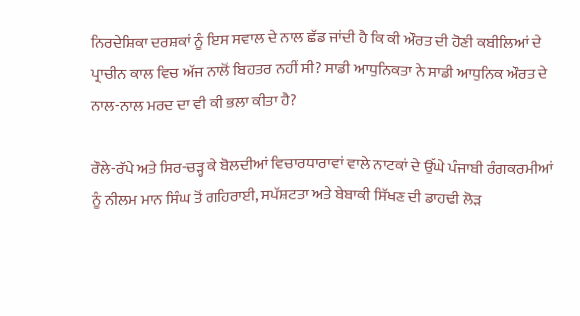ਨਿਰਦੇਸ਼ਿਕਾ ਦਰਸ਼ਕਾਂ ਨੂੰ ਇਸ ਸਵਾਲ ਦੇ ਨਾਲ ਛੱਡ ਜਾਂਦੀ ਹੈ ਕਿ ਕੀ ਔਰਤ ਦੀ ਹੋਣੀ ਕਬੀਲਿਆਂ ਦੇ ਪ੍ਰਾਚੀਨ ਕਾਲ ਵਿਚ ਅੱਜ ਨਾਲੋਂ ਬਿਹਤਰ ਨਹੀਂ ਸੀ? ਸਾਡੀ ਆਧੁਨਿਕਤਾ ਨੇ ਸਾਡੀ ਆਧੁਨਿਕ ਔਰਤ ਦੇ ਨਾਲ-ਨਾਲ ਮਰਦ ਦਾ ਵੀ ਕੀ ਭਲਾ ਕੀਤਾ ਹੈ?

ਰੌਲੇ-ਰੱਪੇ ਅਤੇ ਸਿਰ-ਚੜ੍ਹ ਕੇ ਬੋਲਦੀਆਂ ਵਿਚਾਰਧਾਰਾਵਾਂ ਵਾਲੇ ਨਾਟਕਾਂ ਦੇ ਉੱਘੇ ਪੰਜਾਬੀ ਰੰਗਕਰਮੀਆਂ ਨੂੰ ਨੀਲਮ ਮਾਨ ਸਿੰਘ ਤੋਂ ਗਹਿਰਾਈ, ਸਪੱਸ਼ਟਤਾ ਅਤੇ ਬੇਬਾਕੀ ਸਿੱਖਣ ਦੀ ਡਾਹਢੀ ਲੋੜ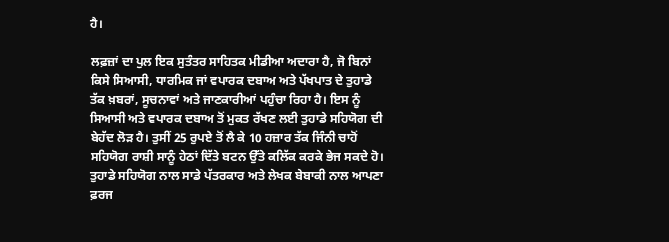ਹੈ।

ਲਫ਼ਜ਼ਾਂ ਦਾ ਪੁਲ ਇਕ ਸੁਤੰਤਰ ਸਾਹਿਤਕ ਮੀਡੀਆ ਅਦਾਰਾ ਹੈ, ਜੋ ਬਿਨਾਂ ਕਿਸੇ ਸਿਆਸੀ, ਧਾਰਮਿਕ ਜਾਂ ਵਪਾਰਕ ਦਬਾਅ ਅਤੇ ਪੱਖਪਾਤ ਦੇ ਤੁਹਾਡੇ ਤੱਕ ਖ਼ਬਰਾਂ, ਸੂਚਨਾਵਾਂ ਅਤੇ ਜਾਣਕਾਰੀਆਂ ਪਹੁੰਚਾ ਰਿਹਾ ਹੈ। ਇਸ ਨੂੰ ਸਿਆਸੀ ਅਤੇ ਵਪਾਰਕ ਦਬਾਅ ਤੋਂ ਮੁਕਤ ਰੱਖਣ ਲਈ ਤੁਹਾਡੇ ਸਹਿਯੋਗ ਦੀ ਬੇਹੱਦ ਲੋੜ ਹੈ। ਤੁਸੀਂ 25 ਰੁਪਏ ਤੋਂ ਲੈ ਕੇ 10 ਹਜ਼ਾਰ ਤੱਕ ਜਿੰਨੀ ਚਾਹੋਂ ਸਹਿਯੋਗ ਰਾਸ਼ੀ ਸਾਨੂੰ ਹੇਠਾਂ ਦਿੱਤੇ ਬਟਨ ਉੱਤੇ ਕਲਿੱਕ ਕਰਕੇ ਭੇਜ ਸਕਦੇ ਹੋ। ਤੁਹਾਡੇ ਸਹਿਯੋਗ ਨਾਲ ਸਾਡੇ ਪੱਤਰਕਾਰ ਅਤੇ ਲੇਖਕ ਬੇਬਾਕੀ ਨਾਲ ਆਪਣਾ ਫ਼ਰਜ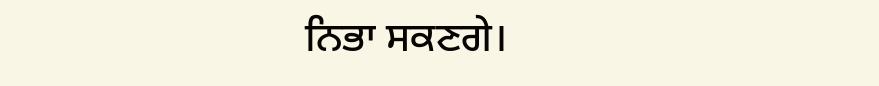ਨਿਭਾ ਸਕਣਗੇ।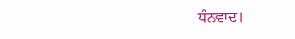ਧੰਨਵਾਦ।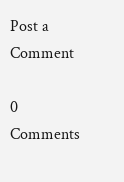Post a Comment

0 Comments